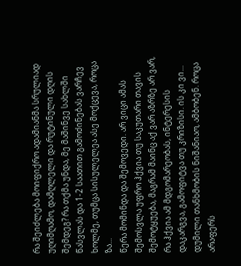რა შეიძლება მოიფიქრო ადამიანმა სრულიად უღიმღამო, დამღლელი და რუტინული დღის შემდეგ? რა თქმა უნდა, მე მაშინვე სახლში წასვლას და 1-2 საათით გამოძინებას ვარჩევ ხოლმე, თუმცა სისულელეა ასე მოქცევა, როცა ზა...
წერა მომინდა და შემოვედი. არ ვიცი ამას შემოსვლა უფრო ჰქვია თუ საკუთარი თავის შემოტყუება, მაგრამ მაინც აქ ვარ აზრზე არ ვარ, რა ჰქვია ამ მდგომარეობას, ინტერესის დაკარგვა, გამოფიტვა თუ კრიზისი. ის კი ვი...
დუმილი თანხმობის ნიშანიაო, ამბობენ. როცა არაფერს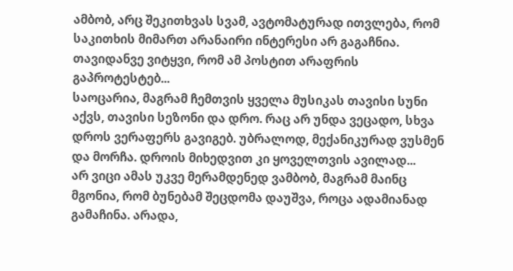ამბობ, არც შეკითხვას სვამ, ავტომატურად ითვლება, რომ საკითხის მიმართ არანაირი ინტერესი არ გაგაჩნია. თავიდანვე ვიტყვი, რომ ამ პოსტით არაფრის გაპროტესტებ...
საოცარია, მაგრამ ჩემთვის ყველა მუსიკას თავისი სუნი აქვს, თავისი სეზონი და დრო. რაც არ უნდა ვეცადო, სხვა დროს ვერაფერს გავიგებ. უბრალოდ, მექანიკურად ვუსმენ და მორჩა. დროის მიხედვით კი ყოველთვის ავილად...
არ ვიცი ამას უკვე მერამდენედ ვამბობ, მაგრამ მაინც მგონია, რომ ბუნებამ შეცდომა დაუშვა, როცა ადამიანად გამაჩინა. არადა,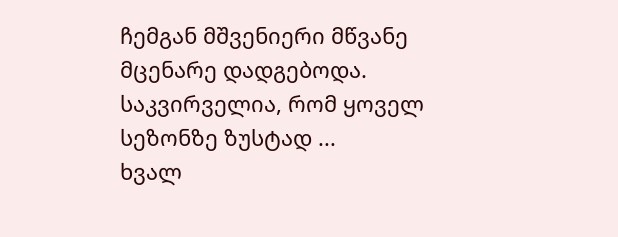ჩემგან მშვენიერი მწვანე მცენარე დადგებოდა. საკვირველია, რომ ყოველ სეზონზე ზუსტად ...
ხვალ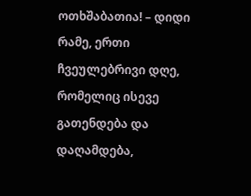ოთხშაბათია! – დიდი რამე, ერთი ჩვეულებრივი დღე, რომელიც ისევე გათენდება და დაღამდება,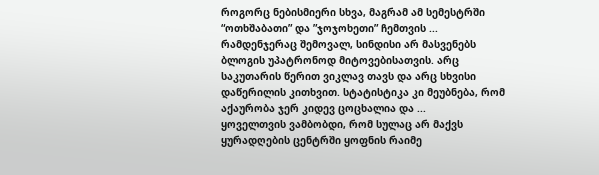როგორც ნებისმიერი სხვა, მაგრამ ამ სემესტრში “ოთხშაბათი” და ”ჯოჯოხეთი” ჩემთვის ...
რამდენჯერაც შემოვალ, სინდისი არ მასვენებს ბლოგის უპატრონოდ მიტოვებისათვის. არც საკუთარის წერით ვიკლავ თავს და არც სხვისი დაწერილის კითხვით. სტატისტიკა კი მეუბნება, რომ აქაურობა ჯერ კიდევ ცოცხალია და ...
ყოველთვის ვამბობდი, რომ სულაც არ მაქვს ყურადღების ცენტრში ყოფნის რაიმე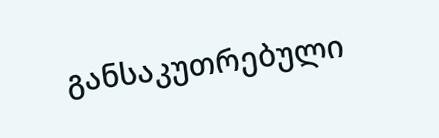განსაკუთრებული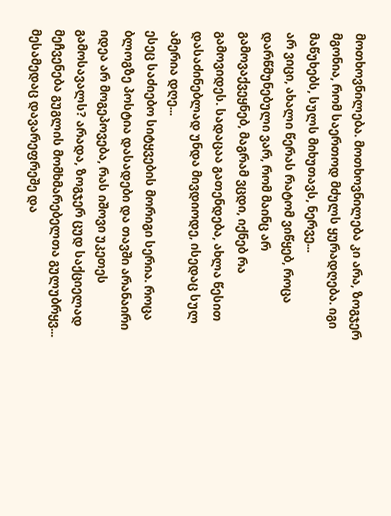მოთხოვნილება. მოთხოვნილება კი არა, ზოგჯერ მგონია, რომ საერთოდ მძულს ყურადღება. იგი მაწუხებს, სულს მიხუთავს, ნერვე...
არ ვიცი, ახალი წერას რატომ ვიწყებ, როცა დარწმუნებული ვარ, რომ მაინც არ გამოვაქვეყნებ, მაგრამ ვცდი, იქნებ რა გამოვიდეს. სადაცაა გათენდება, ახლა წესით დასაძინებლად უნდა მივდიოდე, ისედაც სულ ამერია დღე...
ესეც საძიებო სიტყვების მორიგი სერია. როცა ბლოგზე პოსტია დასადები და თავში არანაირი იდეა არ მოგეპოვება, რას იშოვი უკეთეს გამოსავალს? არადა, ზოგჯერ ცუდ საქციელად მეჩვენება გუგლის მომხმარებელთა გულუბრყვ...
მესამედაც დავარეფრეშე და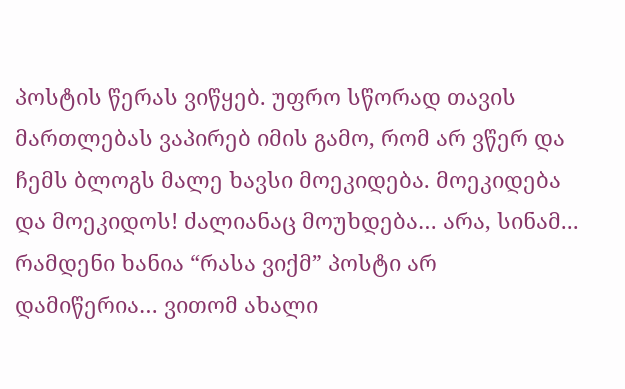პოსტის წერას ვიწყებ. უფრო სწორად თავის მართლებას ვაპირებ იმის გამო, რომ არ ვწერ და ჩემს ბლოგს მალე ხავსი მოეკიდება. მოეკიდება და მოეკიდოს! ძალიანაც მოუხდება… არა, სინამ...
რამდენი ხანია “რასა ვიქმ” პოსტი არ დამიწერია… ვითომ ახალი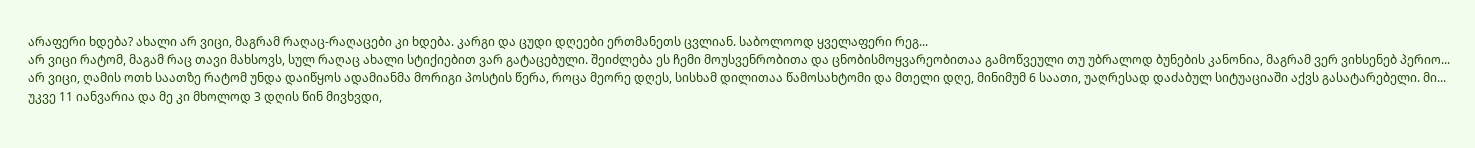არაფერი ხდება? ახალი არ ვიცი, მაგრამ რაღაც-რაღაცები კი ხდება. კარგი და ცუდი დღეები ერთმანეთს ცვლიან. საბოლოოდ ყველაფერი რეგ...
არ ვიცი რატომ, მაგამ რაც თავი მახსოვს, სულ რაღაც ახალი სტიქიებით ვარ გატაცებული. შეიძლება ეს ჩემი მოუსვენრობითა და ცნობისმოყვარეობითაა გამოწვეული თუ უბრალოდ ბუნების კანონია, მაგრამ ვერ ვიხსენებ პერიო...
არ ვიცი, ღამის ოთხ საათზე რატომ უნდა დაიწყოს ადამიანმა მორიგი პოსტის წერა, როცა მეორე დღეს, სისხამ დილითაა წამოსახტომი და მთელი დღე, მინიმუმ 6 საათი, უაღრესად დაძაბულ სიტუაციაში აქვს გასატარებელი. მი...
უკვე 11 იანვარია და მე კი მხოლოდ 3 დღის წინ მივხვდი,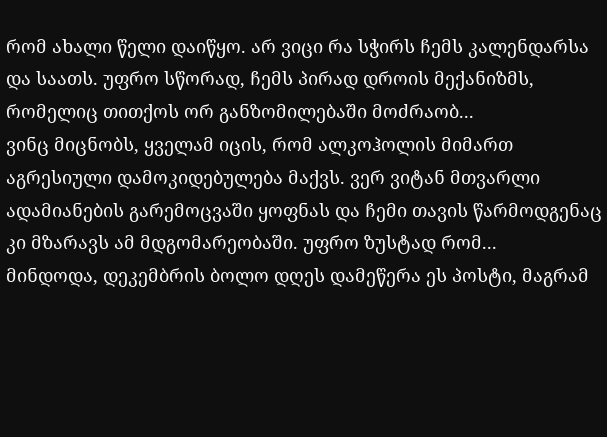რომ ახალი წელი დაიწყო. არ ვიცი რა სჭირს ჩემს კალენდარსა და საათს. უფრო სწორად, ჩემს პირად დროის მექანიზმს, რომელიც თითქოს ორ განზომილებაში მოძრაობ...
ვინც მიცნობს, ყველამ იცის, რომ ალკოჰოლის მიმართ აგრესიული დამოკიდებულება მაქვს. ვერ ვიტან მთვარლი ადამიანების გარემოცვაში ყოფნას და ჩემი თავის წარმოდგენაც კი მზარავს ამ მდგომარეობაში. უფრო ზუსტად რომ...
მინდოდა, დეკემბრის ბოლო დღეს დამეწერა ეს პოსტი, მაგრამ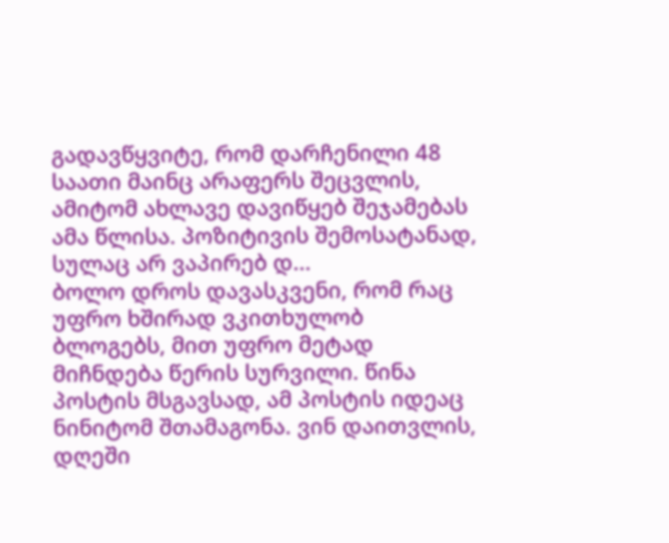გადავწყვიტე, რომ დარჩენილი 48 საათი მაინც არაფერს შეცვლის, ამიტომ ახლავე დავიწყებ შეჯამებას ამა წლისა. პოზიტივის შემოსატანად, სულაც არ ვაპირებ დ...
ბოლო დროს დავასკვენი, რომ რაც უფრო ხშირად ვკითხულობ ბლოგებს, მით უფრო მეტად მიჩნდება წერის სურვილი. წინა პოსტის მსგავსად, ამ პოსტის იდეაც ნინიტომ შთამაგონა. ვინ დაითვლის, დღეში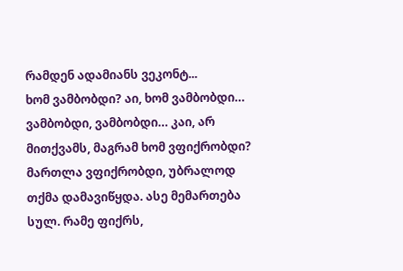რამდენ ადამიანს ვეკონტ...
ხომ ვამბობდი? აი, ხომ ვამბობდი… ვამბობდი, ვამბობდი… კაი, არ მითქვამს, მაგრამ ხომ ვფიქრობდი? მართლა ვფიქრობდი, უბრალოდ თქმა დამავიწყდა. ასე მემართება სულ. რამე ფიქრს,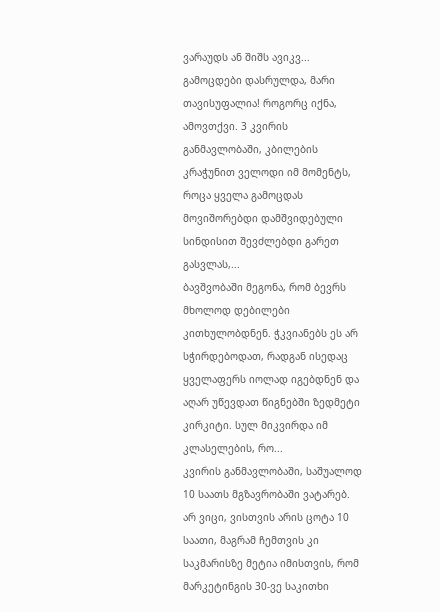ვარაუდს ან შიშს ავიკვ...
გამოცდები დასრულდა, მარი თავისუფალია! როგორც იქნა, ამოვთქვი. 3 კვირის განმავლობაში, კბილების კრაჭუნით ველოდი იმ მომენტს, როცა ყველა გამოცდას მოვიშორებდი დამშვიდებული სინდისით შევძლებდი გარეთ გასვლას,...
ბავშვობაში მეგონა, რომ ბევრს მხოლოდ დებილები კითხულობდნენ. ჭკვიანებს ეს არ სჭირდებოდათ, რადგან ისედაც ყველაფერს იოლად იგებდნენ და აღარ უწევდათ წიგნებში ზედმეტი კირკიტი. სულ მიკვირდა იმ კლასელების, რო...
კვირის განმავლობაში, საშუალოდ 10 საათს მგზავრობაში ვატარებ. არ ვიცი, ვისთვის არის ცოტა 10 საათი, მაგრამ ჩემთვის კი საკმარისზე მეტია იმისთვის, რომ მარკეტინგის 30-ვე საკითხი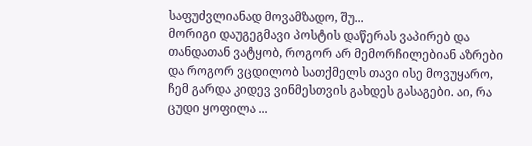საფუძვლიანად მოვამზადო, შუ...
მორიგი დაუგეგმავი პოსტის დაწერას ვაპირებ და თანდათან ვატყობ, როგორ არ მემორჩილებიან აზრები და როგორ ვცდილობ სათქმელს თავი ისე მოვუყარო, ჩემ გარდა კიდევ ვინმესთვის გახდეს გასაგები. აი, რა ცუდი ყოფილა ...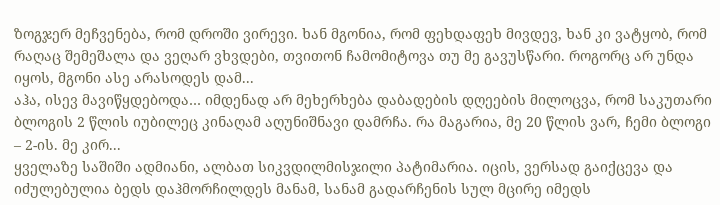ზოგჯერ მეჩვენება, რომ დროში ვირევი. ხან მგონია, რომ ფეხდაფეხ მივდევ, ხან კი ვატყობ, რომ რაღაც შემეშალა და ვეღარ ვხვდები, თვითონ ჩამომიტოვა თუ მე გავუსწარი. როგორც არ უნდა იყოს, მგონი ასე არასოდეს დამ...
აჰა, ისევ მავიწყდებოდა… იმდენად არ მეხერხება დაბადების დღეების მილოცვა, რომ საკუთარი ბლოგის 2 წლის იუბილეც კინაღამ აღუნიშნავი დამრჩა. რა მაგარია, მე 20 წლის ვარ, ჩემი ბლოგი – 2-ის. მე კირ...
ყველაზე საშიში ადმიანი, ალბათ სიკვდილმისჯილი პატიმარია. იცის, ვერსად გაიქცევა და იძულებულია ბედს დაჰმორჩილდეს მანამ, სანამ გადარჩენის სულ მცირე იმედს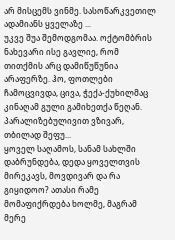არ მისცემს ვინმე. სასოწარკვეთილ ადამიანს ყველაზე ...
უკვე შუა შემოდგომაა. ოქტომბრის ნახევარი ისე გავლიე, რომ თითქმის არც დამიწუწუნია არაფერზე. ჰო, ფოთლები ჩამოცვივდა, ცივა, ჭექა-ქუხილმაც კინაღამ გული გამიხეთქა წეღან. პარალიზებულივით ვზივარ, თბილად შეფუ...
ყოველ საღამოს, სანამ სახლში დაბრუნდება, დედა ყოველთვის მირეკავს, მოვდივარ და რა გიყიდოო? ათასი რამე მომაფიქრდება ხოლმე, მაგრამ მერე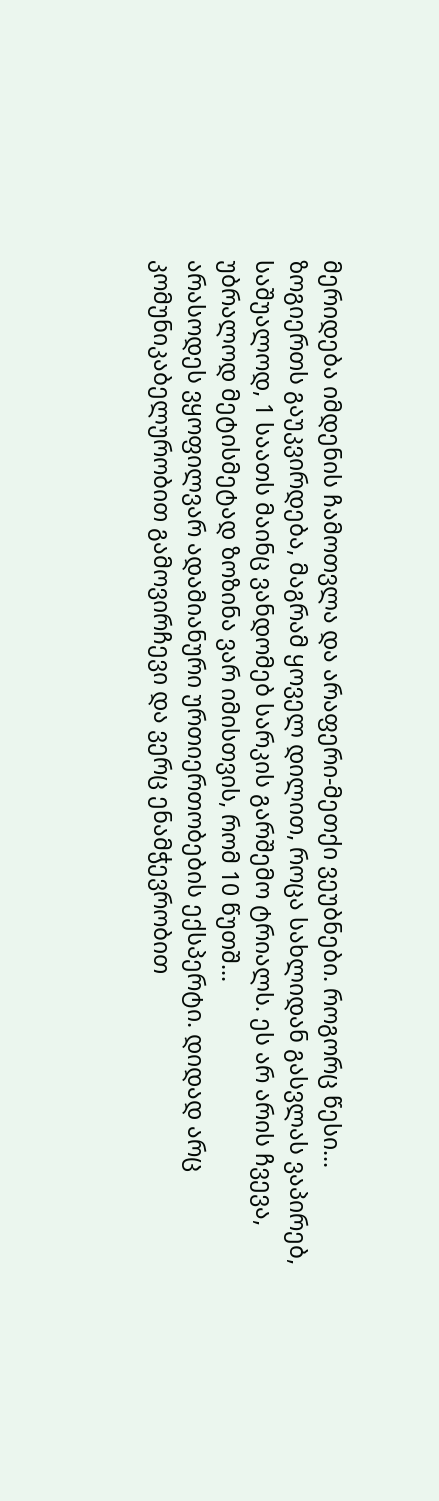მერიდება იმდენის ჩამოთვლა და არაფერი-მეთქი ვეუბნები. როგორც წესი...
ზოგიერთს გაუკვირდება, მაგრამ ყოველ დილით, როცა სახლიდან გასვლას ვაპირებ, საშუალოდ, 1 საათს მაინც ვანდომებ სარკის გარშემო ტრიალს. ეს არ არის ჩვევა, უბრალოდ მეტისმეტად ზოზინა ვარ იმისთვის, რომ 10 წუთშ...
არასოდეს ვყოფილვარ ადამიანური ურთიერთობების ექსპერტი. დიდად არც კომუნიკაბელურობით გამოვირჩევი და ვერც ენამჭევრობით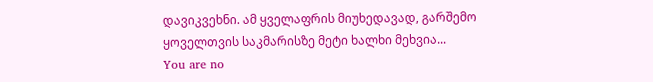დავიკვეხნი. ამ ყველაფრის მიუხედავად, გარშემო ყოველთვის საკმარისზე მეტი ხალხი მეხვია...
You are no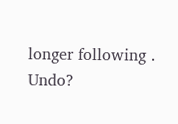longer following . Undo?